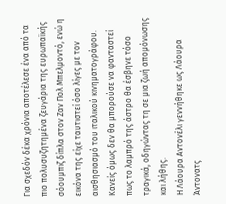Για σχεδόν δέκα χρόνια αποτέλεσε ένα από τα πιο πολυσυζητημένα ζευγάρια της ευρωπαϊκής σόουμπιζ δίπλα στον Ζαν Πολ Μπελμοντό, ενώ η εικόνα της είχε ταυτιστεί όσο λίγες με τον αισθησιασμό του ιταλικού κινηματογράφου. Κανείς όμως δεν θα μπορούσε να φανταστεί πως το λαμπρό της άστρο θα έσβηνε τόσο τραγικά, οδηγώντας τη σε μια ζωή απομόνωσης και λήθης.
Η Λάουρα Αντονέλι γεννήθηκε ως Λάουρα Άντονατς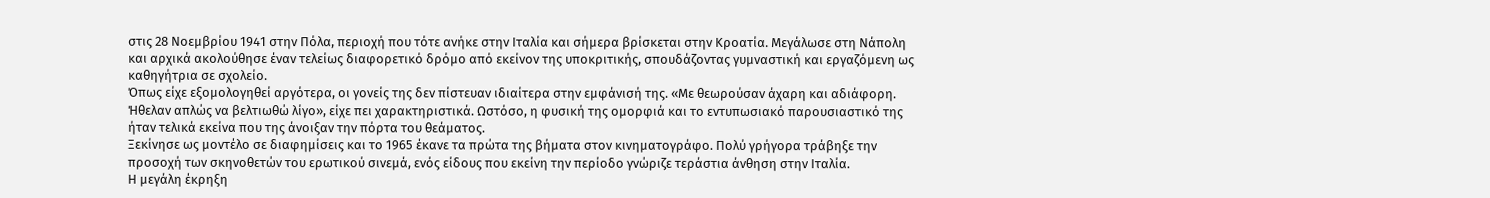στις 28 Νοεμβρίου 1941 στην Πόλα, περιοχή που τότε ανήκε στην Ιταλία και σήμερα βρίσκεται στην Κροατία. Μεγάλωσε στη Νάπολη και αρχικά ακολούθησε έναν τελείως διαφορετικό δρόμο από εκείνον της υποκριτικής, σπουδάζοντας γυμναστική και εργαζόμενη ως καθηγήτρια σε σχολείο.
Όπως είχε εξομολογηθεί αργότερα, οι γονείς της δεν πίστευαν ιδιαίτερα στην εμφάνισή της. «Με θεωρούσαν άχαρη και αδιάφορη. Ήθελαν απλώς να βελτιωθώ λίγο», είχε πει χαρακτηριστικά. Ωστόσο, η φυσική της ομορφιά και το εντυπωσιακό παρουσιαστικό της ήταν τελικά εκείνα που της άνοιξαν την πόρτα του θεάματος.
Ξεκίνησε ως μοντέλο σε διαφημίσεις και το 1965 έκανε τα πρώτα της βήματα στον κινηματογράφο. Πολύ γρήγορα τράβηξε την προσοχή των σκηνοθετών του ερωτικού σινεμά, ενός είδους που εκείνη την περίοδο γνώριζε τεράστια άνθηση στην Ιταλία.
Η μεγάλη έκρηξη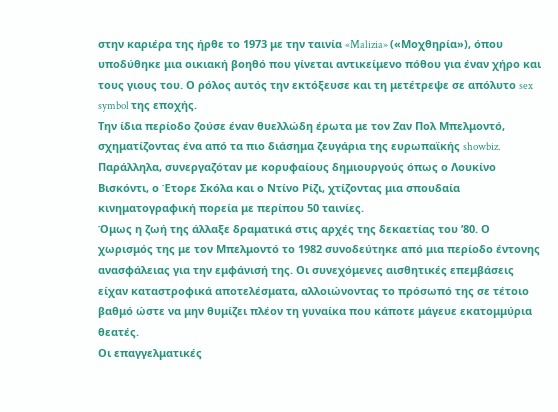στην καριέρα της ήρθε το 1973 με την ταινία «Malizia» («Μοχθηρία»), όπου υποδύθηκε μια οικιακή βοηθό που γίνεται αντικείμενο πόθου για έναν χήρο και τους γιους του. Ο ρόλος αυτός την εκτόξευσε και τη μετέτρεψε σε απόλυτο sex symbol της εποχής.
Την ίδια περίοδο ζούσε έναν θυελλώδη έρωτα με τον Ζαν Πολ Μπελμοντό, σχηματίζοντας ένα από τα πιο διάσημα ζευγάρια της ευρωπαϊκής showbiz. Παράλληλα, συνεργαζόταν με κορυφαίους δημιουργούς όπως ο Λουκίνο Βισκόντι, ο Έτορε Σκόλα και ο Ντίνο Ρίζι, χτίζοντας μια σπουδαία κινηματογραφική πορεία με περίπου 50 ταινίες.
Όμως η ζωή της άλλαξε δραματικά στις αρχές της δεκαετίας του ’80. Ο χωρισμός της με τον Μπελμοντό το 1982 συνοδεύτηκε από μια περίοδο έντονης ανασφάλειας για την εμφάνισή της. Οι συνεχόμενες αισθητικές επεμβάσεις είχαν καταστροφικά αποτελέσματα, αλλοιώνοντας το πρόσωπό της σε τέτοιο βαθμό ώστε να μην θυμίζει πλέον τη γυναίκα που κάποτε μάγευε εκατομμύρια θεατές.
Οι επαγγελματικές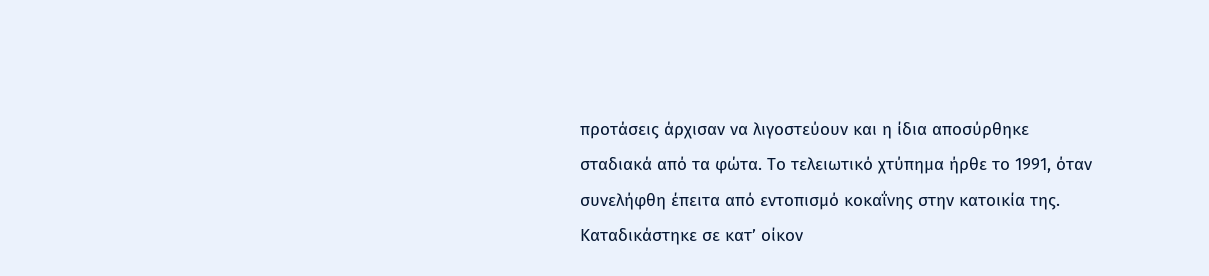προτάσεις άρχισαν να λιγοστεύουν και η ίδια αποσύρθηκε σταδιακά από τα φώτα. Το τελειωτικό χτύπημα ήρθε το 1991, όταν συνελήφθη έπειτα από εντοπισμό κοκαΐνης στην κατοικία της. Καταδικάστηκε σε κατ’ οίκον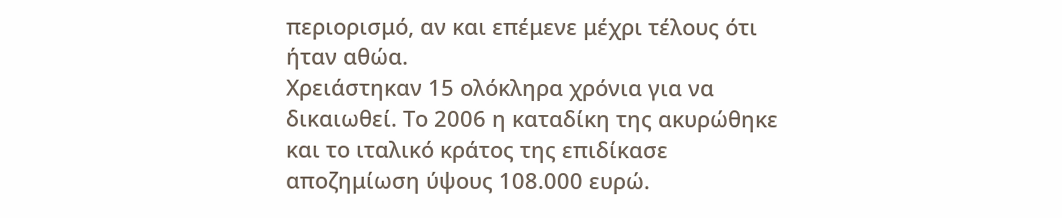περιορισμό, αν και επέμενε μέχρι τέλους ότι ήταν αθώα.
Χρειάστηκαν 15 ολόκληρα χρόνια για να δικαιωθεί. Το 2006 η καταδίκη της ακυρώθηκε και το ιταλικό κράτος της επιδίκασε αποζημίωση ύψους 108.000 ευρώ.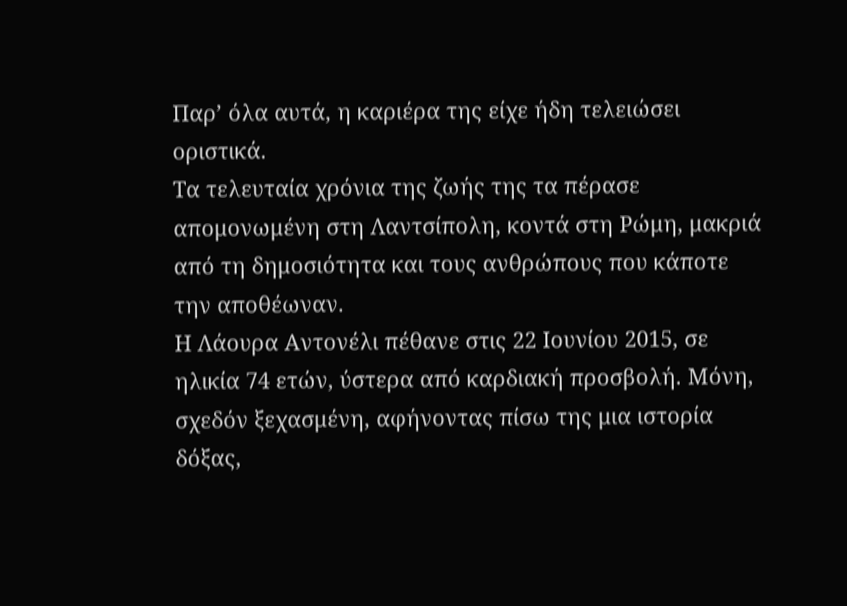Παρ’ όλα αυτά, η καριέρα της είχε ήδη τελειώσει οριστικά.
Τα τελευταία χρόνια της ζωής της τα πέρασε απομονωμένη στη Λαντσίπολη, κοντά στη Ρώμη, μακριά από τη δημοσιότητα και τους ανθρώπους που κάποτε την αποθέωναν.
Η Λάουρα Αντονέλι πέθανε στις 22 Ιουνίου 2015, σε ηλικία 74 ετών, ύστερα από καρδιακή προσβολή. Μόνη, σχεδόν ξεχασμένη, αφήνοντας πίσω της μια ιστορία δόξας,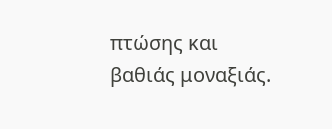πτώσης και βαθιάς μοναξιάς.